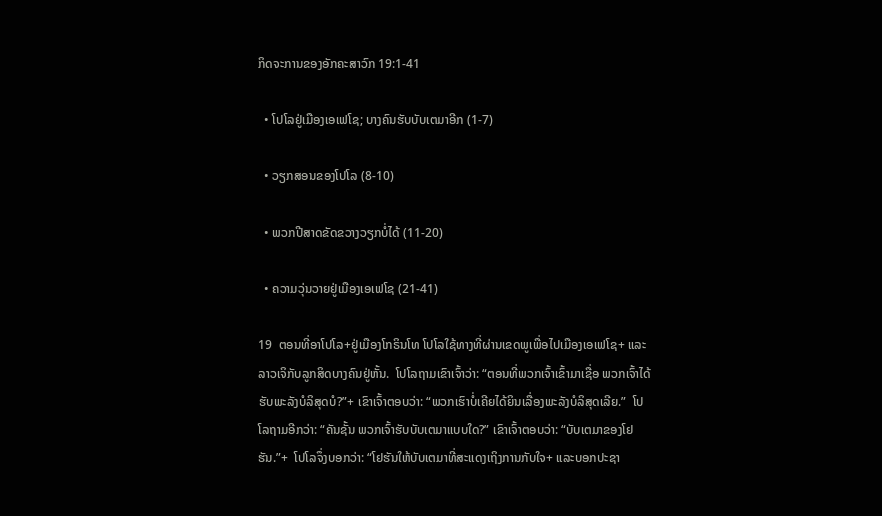ກິດຈະການຂອງອັກຄະສາວົກ 19:1-41

  • ໂປໂລຢູ່ເມືອງເອເຟໂຊ; ບາງຄົນຮັບບັບເຕມາອີກ (1-7)

  • ວຽກສອນຂອງໂປໂລ (8-10)

  • ພວກປີສາດຂັດຂວາງວຽກບໍ່ໄດ້ (11-20)

  • ຄວາມວຸ່ນວາຍຢູ່ເມືອງເອເຟໂຊ (21-41)

19  ຕອນທີ່ອາໂປໂລ+ຢູ່ເມືອງໂກຣິນໂທ ໂປໂລໃຊ້ທາງທີ່ຜ່ານເຂດພູເພື່ອໄປເມືອງເອເຟໂຊ+ ແລະລາວເຈິກັບລູກສິດບາງຄົນຢູ່ຫັ້ນ.  ໂປໂລຖາມເຂົາເຈົ້າວ່າ: “ຕອນທີ່ພວກເຈົ້າເຂົ້າມາເຊື່ອ ພວກເຈົ້າໄດ້ຮັບພະລັງບໍລິສຸດບໍ?”+ ເຂົາເຈົ້າຕອບວ່າ: “ພວກເຮົາບໍ່ເຄີຍໄດ້ຍິນເລື່ອງພະລັງບໍລິສຸດເລີຍ.”  ໂປໂລຖາມອີກວ່າ: “ຄັນຊັ້ນ ພວກເຈົ້າຮັບບັບເຕມາແບບໃດ?” ເຂົາເຈົ້າຕອບວ່າ: “ບັບເຕມາຂອງໂຢຮັນ.”+  ໂປໂລຈຶ່ງບອກວ່າ: “ໂຢຮັນໃຫ້ບັບເຕມາທີ່ສະແດງເຖິງການກັບໃຈ+ ແລະບອກປະຊາ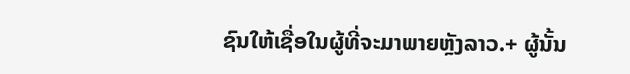ຊົນໃຫ້ເຊື່ອໃນຜູ້ທີ່ຈະມາພາຍຫຼັງລາວ.+ ຜູ້ນັ້ນ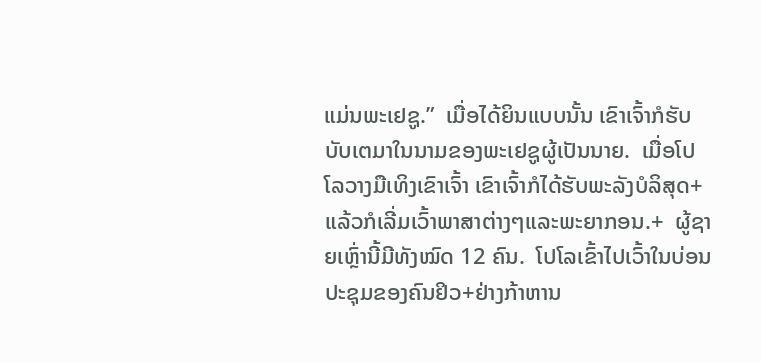ແມ່ນພະເຢຊູ.”  ເມື່ອໄດ້ຍິນແບບນັ້ນ ເຂົາເຈົ້າກໍຮັບບັບເຕມາໃນນາມຂອງພະເຢຊູຜູ້ເປັນນາຍ.  ເມື່ອໂປໂລວາງມືເທິງເຂົາເຈົ້າ ເຂົາເຈົ້າກໍໄດ້ຮັບພະລັງບໍລິສຸດ+ ແລ້ວກໍເລີ່ມເວົ້າພາສາຕ່າງໆແລະພະຍາກອນ.+  ຜູ້ຊາຍເຫຼົ່ານີ້ມີທັງໝົດ 12 ຄົນ.  ໂປໂລເຂົ້າໄປເວົ້າໃນບ່ອນປະຊຸມຂອງຄົນຢິວ+ຢ່າງກ້າຫານ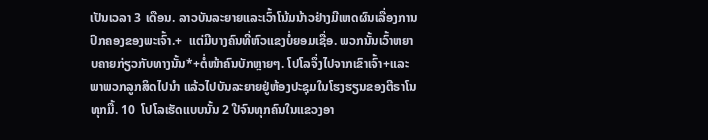ເປັນເວລາ 3 ເດືອນ. ລາວບັນລະຍາຍແລະເວົ້າໂນ້ມນ້າວຢ່າງມີເຫດຜົນເລື່ອງການປົກຄອງຂອງພະເຈົ້າ.+  ແຕ່ມີບາງຄົນທີ່ຫົວແຂງບໍ່ຍອມເຊື່ອ. ພວກນັ້ນເວົ້າຫຍາບຄາຍກ່ຽວກັບທາງນັ້ນ*+ຕໍ່ໜ້າຄົນບັກຫຼາຍໆ. ໂປໂລຈຶ່ງໄປຈາກເຂົາເຈົ້າ+ແລະພາພວກລູກສິດໄປນຳ ແລ້ວໄປບັນລະຍາຍຢູ່ຫ້ອງປະຊຸມໃນໂຮງຮຽນຂອງຕີຣາໂນທຸກມື້. 10  ໂປໂລເຮັດແບບນັ້ນ 2 ປີຈົນທຸກຄົນໃນແຂວງອາ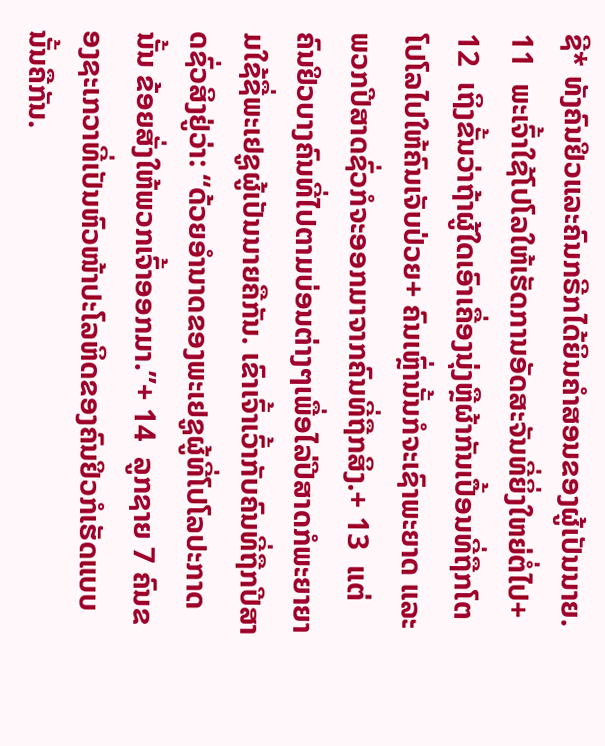ຊີ* ທັງຄົນຢິວແລະຄົນກຣີກໄດ້ຍິນຄຳສອນຂອງຜູ້ເປັນນາຍ. 11  ພະເຈົ້າໃຊ້ໂປໂລໃຫ້ເຮັດການອັດສະຈັນທີ່ຍິ່ງໃຫຍ່ຕໍ່ໄປ+ 12  ເຖິງຂັ້ນວ່າຖ້າຜູ້ໃດເອົາເຄື່ອງນຸ່ງຫຼືຜ້າກັນເປື້ອນທີ່ຖືກໂຕໂປໂລໄປໃຫ້ຄົນເຈັບປ່ວຍ+ ຄົນເຫຼົ່ານັ້ນກໍຈະເຊົາພະຍາດ ແລະພວກປີສາດຊົ່ວກໍຈະອອກມາຈາກຄົນທີ່ຖືກສິງ.+ 13  ແຕ່ຄົນຢິວບາງຄົນທີ່ໄປຕາມບ່ອນຕ່າງໆເພື່ອໄລ່ປີສາດກໍພະຍາຍາມໃຊ້ຊື່ພະເຢຊູຜູ້ເປັນນາຍຄືກັນ. ເຂົາເຈົ້າເວົ້າກັບຄົນທີ່ຖືກປີສາດຊົ່ວສິງຢູ່ວ່າ: “ດ້ວຍອຳນາດຂອງພະເຢຊູຜູ້ທີ່ໂປໂລປະກາດນັ້ນ ຂ້ອຍສັ່ງໃຫ້ພວກເຈົ້າອອກມາ.”+ 14  ລູກຊາຍ 7 ຄົນຂອງຊະເກວາທີ່ເປັນຫົວໜ້າປະໂລຫິດຂອງຄົນຢິວກໍເຮັດແບບນັ້ນຄືກັນ.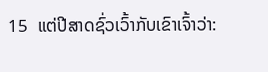15  ແຕ່ປີສາດຊົ່ວເວົ້າກັບເຂົາເຈົ້າວ່າ: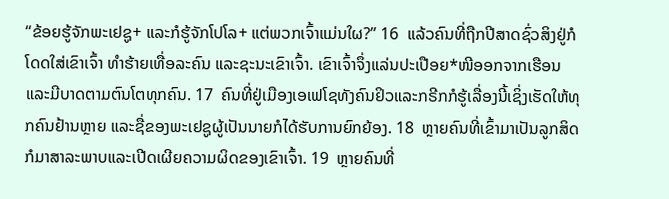“ຂ້ອຍຮູ້ຈັກພະເຢຊູ+ ແລະກໍຮູ້ຈັກໂປໂລ+ ແຕ່ພວກເຈົ້າແມ່ນໃຜ?” 16  ແລ້ວຄົນທີ່ຖືກປີສາດຊົ່ວສິງຢູ່ກໍໂດດໃສ່ເຂົາເຈົ້າ ທຳຮ້າຍເທື່ອລະຄົນ ແລະຊະນະເຂົາເຈົ້າ. ເຂົາເຈົ້າຈຶ່ງແລ່ນປະເປືອຍ*ໜີອອກຈາກເຮືອນແລະມີບາດຕາມຕົນໂຕທຸກຄົນ. 17  ຄົນທີ່ຢູ່ເມືອງເອເຟໂຊທັງຄົນຢິວແລະກຣີກກໍຮູ້ເລື່ອງນີ້ເຊິ່ງເຮັດໃຫ້ທຸກຄົນຢ້ານຫຼາຍ ແລະຊື່ຂອງພະເຢຊູຜູ້ເປັນນາຍກໍໄດ້ຮັບການຍົກຍ້ອງ. 18  ຫຼາຍຄົນທີ່ເຂົ້າມາເປັນລູກສິດກໍມາສາລະພາບແລະເປີດເຜີຍຄວາມຜິດຂອງເຂົາເຈົ້າ. 19  ຫຼາຍຄົນທີ່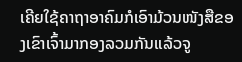ເຄີຍໃຊ້ຄາຖາອາຄົມກໍເອົາມ້ວນໜັງສືຂອງເຂົາເຈົ້າມາກອງລວມກັນແລ້ວຈູ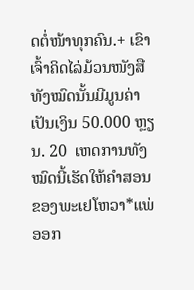ດຕໍ່ໜ້າທຸກຄົນ.+ ເຂົາເຈົ້າຄິດໄລ່ມ້ວນໜັງສືທັງໝົດນັ້ນມີມູນຄ່າເປັນເງິນ 50.000 ຫຼຽນ. 20  ເຫດການທັງໝົດນີ້ເຮັດໃຫ້ຄຳສອນຂອງພະເຢໂຫວາ*ແພ່ອອກ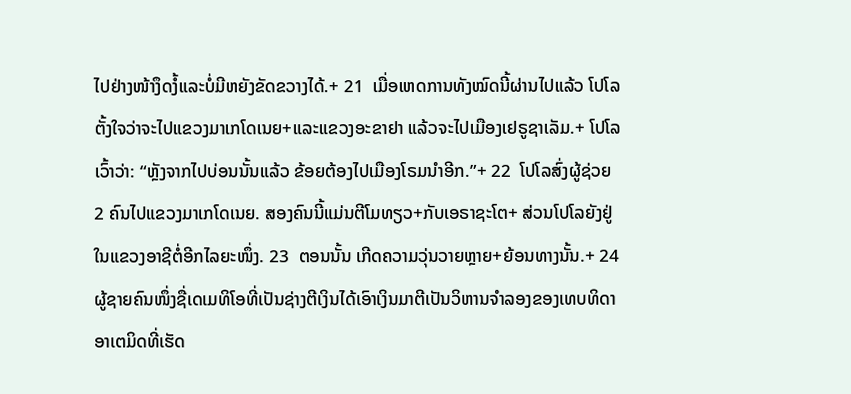ໄປຢ່າງໜ້າງຶດງໍ້ແລະບໍ່ມີຫຍັງຂັດຂວາງໄດ້.+ 21  ເມື່ອເຫດການທັງໝົດນີ້ຜ່ານໄປແລ້ວ ໂປໂລຕັ້ງໃຈວ່າຈະໄປແຂວງມາເກໂດເນຍ+ແລະແຂວງອະຂາຢາ ແລ້ວຈະໄປເມືອງເຢຣູຊາເລັມ.+ ໂປໂລເວົ້າວ່າ: “ຫຼັງຈາກໄປບ່ອນນັ້ນແລ້ວ ຂ້ອຍຕ້ອງໄປເມືອງໂຣມນຳອີກ.”+ 22  ໂປໂລສົ່ງຜູ້ຊ່ວຍ 2 ຄົນໄປແຂວງມາເກໂດເນຍ. ສອງຄົນນີ້ແມ່ນຕີໂມທຽວ+ກັບເອຣາຊະໂຕ+ ສ່ວນໂປໂລຍັງຢູ່ໃນແຂວງອາຊີຕໍ່ອີກໄລຍະໜຶ່ງ. 23  ຕອນນັ້ນ ເກີດຄວາມວຸ່ນວາຍຫຼາຍ+ຍ້ອນທາງນັ້ນ.+ 24  ຜູ້ຊາຍຄົນໜຶ່ງຊື່ເດເມທິໂອທີ່ເປັນຊ່າງຕີເງິນໄດ້ເອົາເງິນມາຕີເປັນວິຫານຈຳລອງຂອງເທບທິດາອາເຕມິດທີ່ເຮັດ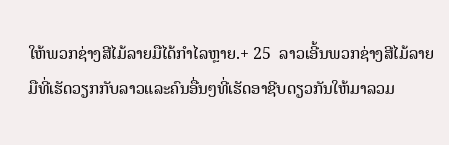ໃຫ້ພວກຊ່າງສີໄມ້ລາຍມືໄດ້ກຳໄລຫຼາຍ.+ 25  ລາວເອີ້ນພວກຊ່າງສີໄມ້ລາຍມືທີ່ເຮັດວຽກກັບລາວແລະຄົນອື່ນໆທີ່ເຮັດອາຊີບດຽວກັນໃຫ້ມາລວມ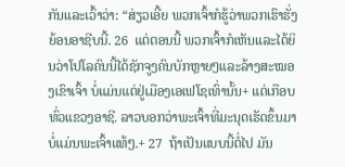ກັນແລະເວົ້າວ່າ: “ສ່ຽວເອີ້ຍ ພວກເຈົ້າກໍຮູ້ວ່າພວກເຮົາຮັ່ງຍ້ອນອາຊີບນີ້. 26  ແຕ່ຕອນນີ້ ພວກເຈົ້າກໍເຫັນແລະໄດ້ຍິນວ່າໂປໂລຄົນນີ້ໄດ້ຊັກຈູງຄົນບັກຫຼາຍໆແລະລ້າງສະໝອງເຂົາເຈົ້າ ບໍ່ແມ່ນແຕ່ຢູ່ເມືອງເອເຟໂຊເທົ່ານັ້ນ+ ແຕ່ເກືອບທົ່ວແຂວງອາຊີ. ລາວບອກວ່າພະເຈົ້າທີ່ມະນຸດເຮັດຂຶ້ນມາບໍ່ແມ່ນພະເຈົ້າແທ້ໆ.+ 27  ຖ້າເປັນແບບນີ້ຕໍ່ໄປ ມັນ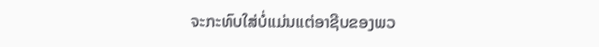ຈະກະທົບໃສ່ບໍ່ແມ່ນແຕ່ອາຊີບຂອງພວ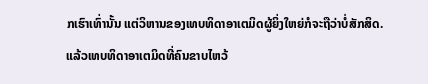ກເຮົາເທົ່ານັ້ນ ແຕ່ວິຫານຂອງເທບທິດາອາເຕມິດຜູ້ຍິ່ງໃຫຍ່ກໍຈະຖືວ່າບໍ່ສັກສິດ. ແລ້ວເທບທິດາອາເຕມິດທີ່ຄົນຂາບໄຫວ້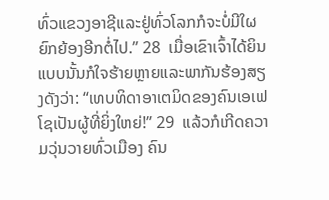ທົ່ວແຂວງອາຊີແລະຢູ່ທົ່ວໂລກກໍຈະບໍ່ມີໃຜຍົກຍ້ອງອີກຕໍ່ໄປ.” 28  ເມື່ອເຂົາເຈົ້າໄດ້ຍິນແບບນັ້ນກໍໃຈຮ້າຍຫຼາຍແລະພາກັນຮ້ອງສຽງດັງວ່າ: “ເທບທິດາອາເຕມິດຂອງຄົນເອເຟໂຊເປັນຜູ້ທີ່ຍິ່ງໃຫຍ່!” 29  ແລ້ວກໍເກີດຄວາມວຸ່ນວາຍທົ່ວເມືອງ ຄົນ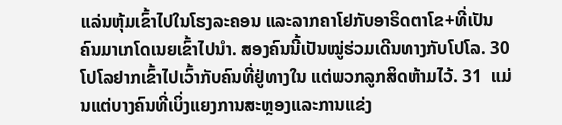ແລ່ນຫຸ້ມເຂົ້າໄປໃນໂຮງລະຄອນ ແລະລາກຄາໂຢກັບອາຣິດຕາໂຂ+ທີ່ເປັນຄົນມາເກໂດເນຍເຂົ້າໄປນຳ. ສອງຄົນນີ້ເປັນໝູ່ຮ່ວມເດີນທາງກັບໂປໂລ. 30  ໂປໂລຢາກເຂົ້າໄປເວົ້າກັບຄົນທີ່ຢູ່ທາງໃນ ແຕ່ພວກລູກສິດຫ້າມໄວ້. 31  ແມ່ນແຕ່ບາງຄົນທີ່ເບິ່ງແຍງການສະຫຼອງແລະການແຂ່ງ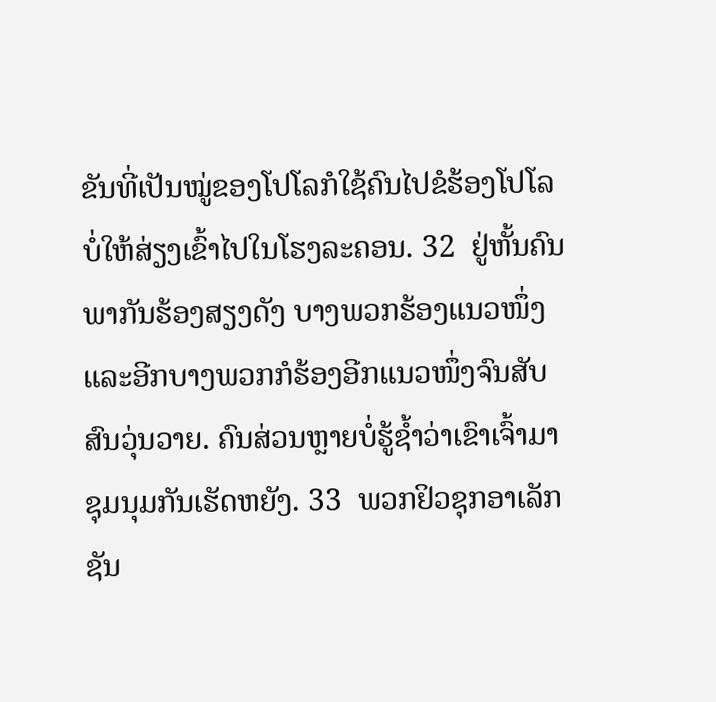ຂັນທີ່ເປັນໝູ່ຂອງໂປໂລກໍໃຊ້ຄົນໄປຂໍຮ້ອງໂປໂລບໍ່ໃຫ້ສ່ຽງເຂົ້າໄປໃນໂຮງລະຄອນ. 32  ຢູ່ຫັ້ນຄົນພາກັນຮ້ອງສຽງດັງ ບາງພວກຮ້ອງແນວໜຶ່ງແລະອີກບາງພວກກໍຮ້ອງອີກແນວໜຶ່ງຈົນສັບສົນວຸ່ນວາຍ. ຄົນສ່ວນຫຼາຍບໍ່ຮູ້ຊ້ຳວ່າເຂົາເຈົ້າມາຊຸມນຸມກັນເຮັດຫຍັງ. 33  ພວກຢິວຊຸກອາເລັກຊັນ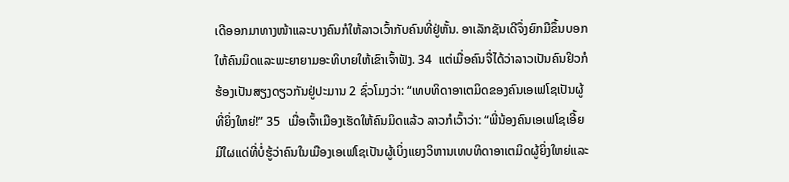ເດີອອກມາທາງໜ້າແລະບາງຄົນກໍໃຫ້ລາວເວົ້າກັບຄົນທີ່ຢູ່ຫັ້ນ. ອາເລັກຊັນເດີຈຶ່ງຍົກມືຂຶ້ນບອກໃຫ້ຄົນມິດແລະພະຍາຍາມອະທິບາຍໃຫ້ເຂົາເຈົ້າຟັງ. 34  ແຕ່ເມື່ອຄົນຈື່ໄດ້ວ່າລາວເປັນຄົນຢິວກໍຮ້ອງເປັນສຽງດຽວກັນຢູ່ປະມານ 2 ຊົ່ວໂມງວ່າ: “ເທບທິດາອາເຕມິດຂອງຄົນເອເຟໂຊເປັນຜູ້ທີ່ຍິ່ງໃຫຍ່!” 35  ເມື່ອເຈົ້າເມືອງເຮັດໃຫ້ຄົນມິດແລ້ວ ລາວກໍເວົ້າວ່າ: “ພີ່ນ້ອງຄົນເອເຟໂຊເອີ້ຍ ມີໃຜແດ່ທີ່ບໍ່ຮູ້ວ່າຄົນໃນເມືອງເອເຟໂຊເປັນຜູ້ເບິ່ງແຍງວິຫານເທບທິດາອາເຕມິດຜູ້ຍິ່ງໃຫຍ່ແລະ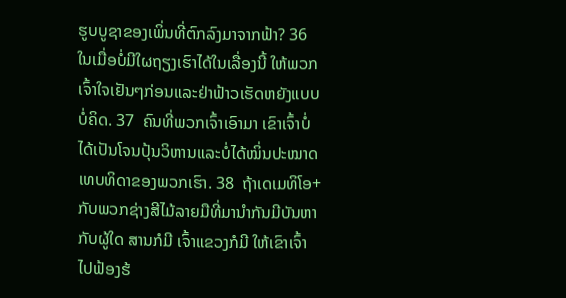ຮູບບູຊາຂອງເພິ່ນທີ່ຕົກລົງມາຈາກຟ້າ? 36  ໃນເມື່ອບໍ່ມີໃຜຖຽງເຮົາໄດ້ໃນເລື່ອງນີ້ ໃຫ້ພວກເຈົ້າໃຈເຢັນໆກ່ອນແລະຢ່າຟ້າວເຮັດຫຍັງແບບບໍ່ຄິດ. 37  ຄົນທີ່ພວກເຈົ້າເອົາມາ ເຂົາເຈົ້າບໍ່ໄດ້ເປັນໂຈນປຸ້ນວິຫານແລະບໍ່ໄດ້ໝິ່ນປະໝາດເທບທິດາຂອງພວກເຮົາ. 38  ຖ້າເດເມທິໂອ+ກັບພວກຊ່າງສີໄມ້ລາຍມືທີ່ມານຳກັນມີບັນຫາກັບຜູ້ໃດ ສານກໍມີ ເຈົ້າແຂວງກໍມີ ໃຫ້ເຂົາເຈົ້າໄປຟ້ອງຮ້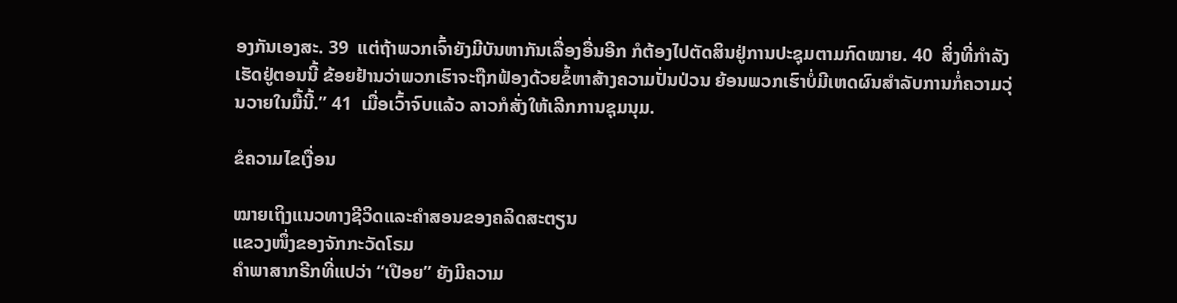ອງກັນເອງສະ. 39  ແຕ່ຖ້າພວກເຈົ້າຍັງມີບັນຫາກັນເລື່ອງອື່ນອີກ ກໍຕ້ອງໄປຕັດສິນຢູ່ການປະຊຸມຕາມກົດໝາຍ. 40  ສິ່ງທີ່ກຳລັງເຮັດຢູ່ຕອນນີ້ ຂ້ອຍຢ້ານວ່າພວກເຮົາຈະຖືກຟ້ອງດ້ວຍຂໍ້ຫາສ້າງຄວາມປັ່ນປ່ວນ ຍ້ອນພວກເຮົາບໍ່ມີເຫດຜົນສຳລັບການກໍ່ຄວາມວຸ່ນວາຍໃນມື້ນີ້.” 41  ເມື່ອເວົ້າຈົບແລ້ວ ລາວກໍສັ່ງໃຫ້ເລີກການຊຸມນຸມ.

ຂໍຄວາມໄຂເງື່ອນ

ໝາຍເຖິງແນວທາງຊີວິດແລະຄຳສອນຂອງຄລິດສະຕຽນ
ແຂວງໜຶ່ງຂອງຈັກກະວັດໂຣມ
ຄຳພາສາກຣີກທີ່ແປວ່າ “ເປືອຍ” ຍັງມີຄວາມ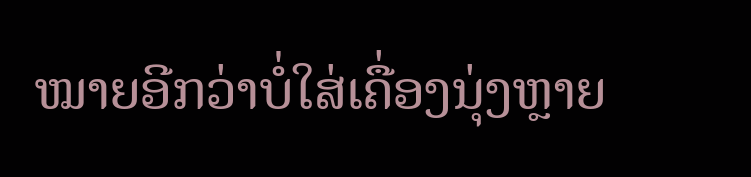ໝາຍອີກວ່າບໍ່ໃສ່ເຄື່ອງນຸ່ງຫຼາຍ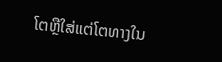ໂຕຫຼືໃສ່ແຕ່ໂຕທາງໃນ